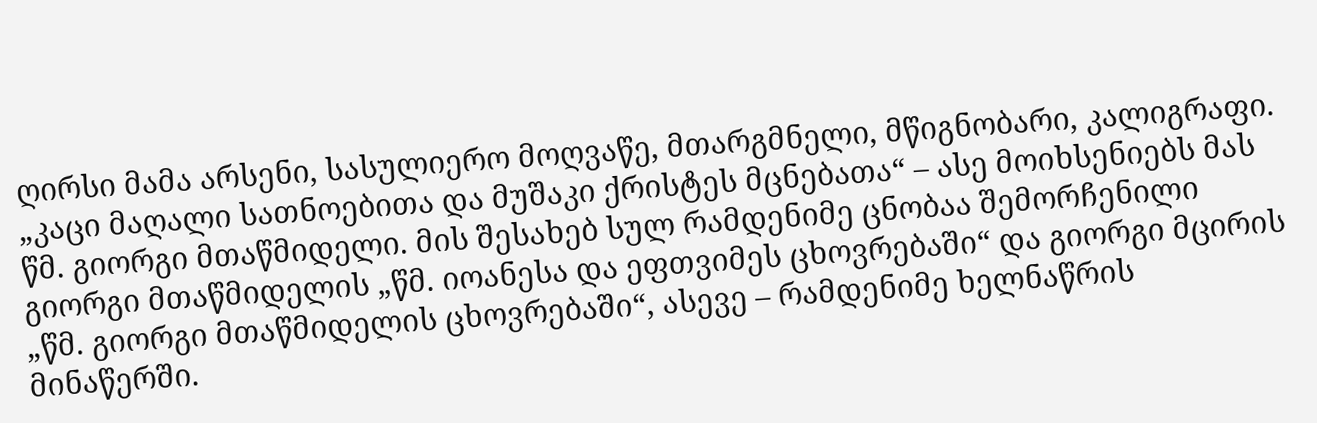ღირსი მამა არსენი, სასულიერო მოღვაწე, მთარგმნელი, მწიგნობარი, კალიგრაფი. „კაცი მაღალი სათნოებითა და მუშაკი ქრისტეს მცნებათა“ – ასე მოიხსენიებს მას წმ. გიორგი მთაწმიდელი. მის შესახებ სულ რამდენიმე ცნობაა შემორჩენილი გიორგი მთაწმიდელის „წმ. იოანესა და ეფთვიმეს ცხოვრებაში“ და გიორგი მცირის „წმ. გიორგი მთაწმიდელის ცხოვრებაში“, ასევე – რამდენიმე ხელნაწრის მინაწერში.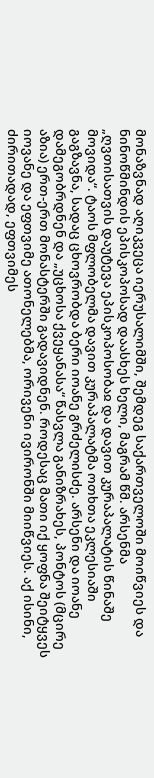მონაზვნად აღიკვეცა იერუსალიმში, შემდეგ საქართველოში მოიწვიეს და ნინოწმინდის ეპისკოპოსად დაასხეს ხელი, მაგრამ წმ. არსენმა „ღვთისათვის დაუტევა ეპისკოპოსობაჲ და დავით კურაპალატის წინაშე მოვიდა“. ტაოს მფლობელმა დავით კურაპალატმა ოთხთა ეკლესიაში გაგზავნა, სადაც ცხოვრობდა ბერი იოანე გრძელისძე. არსენი და იოანე დამეგობრდნენ და „უცხოსა ქვეყანასა“ წასვლა განიზრახეს, პონტოს (მცირე აზია) ერთ-ერთ მონასტერში გადავიდნენ. როდესაც მათი იქ ყოფნა შეიტყვეს იოვანე და ეფთვიმე ათონელებმა, ორივენი ივირონში მიიწვიეს. აქ ისინი, ძირითადად, ეფთვიმეს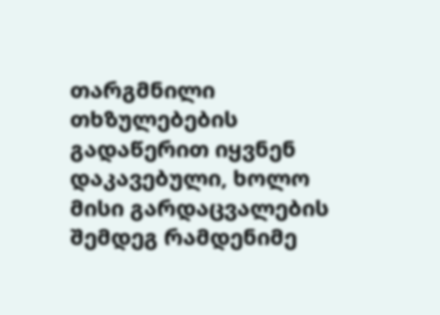თარგმნილი თხზულებების გადაწერით იყვნენ დაკავებული, ხოლო მისი გარდაცვალების შემდეგ რამდენიმე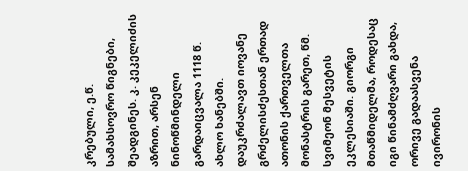კრებული, ე.წ. სამახსოვრო წიგნები, შეადგინეს. კ. კეკელიძის აზრით, არსენ ნინოწმინდელი გარდაიცვალა 1118 წ. ახლო ხანებში. დაუკრძალავთ იოვანე გრძელისძესთან ერთად ათონის ქართველთა მონასტრის გარეთ, წმ. სვიმეონ მესვეტის ეკლესიაში. გიორგი მთაწმიდელმა, როდესაც იგი წინამძღვარი გახდა, ორივე გადაასვენა ივირონის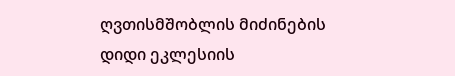ღვთისმშობლის მიძინების დიდი ეკლესიის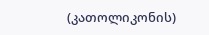(კათოლიკონის)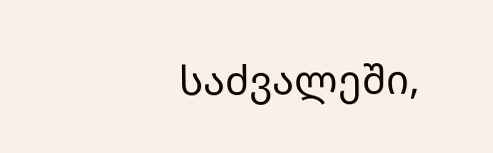საძვალეში,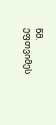წმ. ეფთვიმეს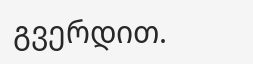გვერდით.